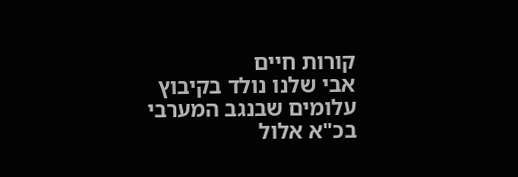קורות חיים
אבי שלנו נולד בקיבוץ עלומים שבנגב המערבי בכ"א אלול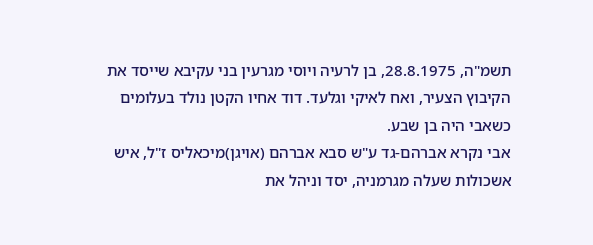תשמ"ה, 28.8.1975, בן לרעיה ויוסי מגרעין בני עקיבא שייסד את הקיבוץ הצעיר, ואח לאיקי וגלעד. דוד אחיו הקטן נולד בעלומים כשאבי היה בן שבע.
אבי נקרא אברהם-גד ע"ש סבא אברהם (אויגן)מיכאליס ז"ל, איש אשכולות שעלה מגרמניה, יסד וניהל את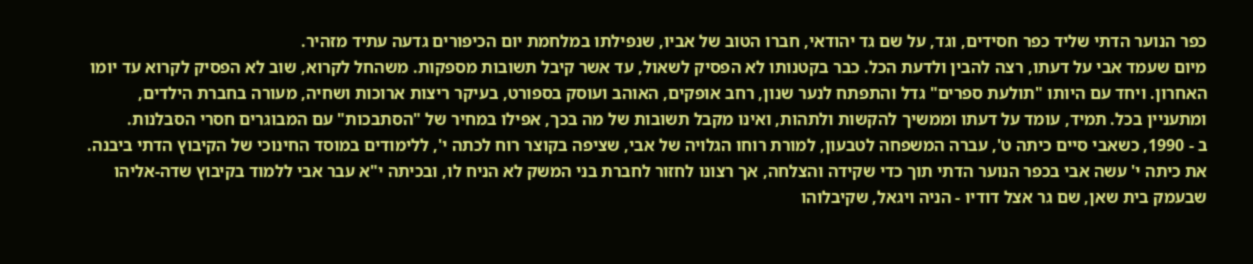כפר הנוער הדתי שליד כפר חסידים, וגד, על שם גד יהודאי, חברו הטוב של אביו, שנפילתו במלחמת יום הכיפורים גדעה עתיד מזהיר.
מיום שעמד אבי על דעתו, רצה להבין ולדעת הכל. כבר בקטנותו לא הפסיק לשאול, עד אשר קיבל תשובות מספקות. משהחל לקרוא, שוב לא הפסיק לקרוא עד יומו האחרון. ויחד עם היותו "תולעת ספרים" גדל והתפתח לנער שנון, רחב אופקים, האוהב ועוסק בספורט, בעיקר ריצות ארוכות ושחיה, מעורה בחברת הילדים, ומתעניין בכל. תמיד, עומד על דעתו וממשיך להקשות ולתהות, ואינו מקבל תשובות של מה בכך, אפילו במחיר של "הסתבכות" עם המבוגרים חסרי הסבלנות.
ב - 1990, כשאבי סיים כיתה ט', עברה המשפחה לטבעון, למורת רוחו הגלויה של אבי, שציפה בקוצר רוח לכתה י', ללימודים במוסד החינוכי של הקיבוץ הדתי ביבנה. את כיתה י' עשה אבי בכפר הנוער הדתי תוך כדי שקידה והצלחה, אך רצונו לחזור לחברת בני המשק לא הניח לו, ובכיתה י"א עבר אבי ללמוד בקיבוץ שדה-אליהו שבעמק בית שאן, שם גר אצל דודיו - הניה ויגאל, שקיבלוהו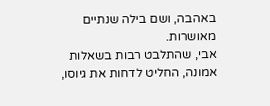באהבה, ושם בילה שנתיים מאושרות.
אבי, שהתלבט רבות בשאלות אמונה, החליט לדחות את גיוסו,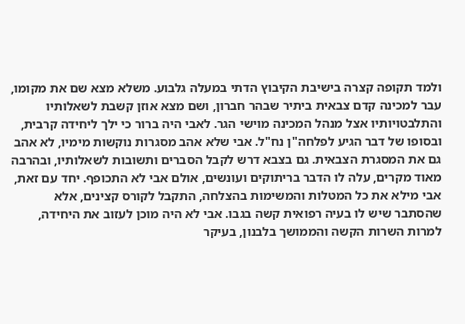ולמד תקופה קצרה בישיבת הקיבוץ הדתי במעלה גלבוע. משלא מצא שם את מקומו, עבר למכינה קדם צבאית ביתיר שבהר חברון, ושם מצא אוזן קשבת לשאלותיו והתלבטויותיו אצל מנהל המכינה מוישי הגר. לאבי היה ברור כי ילך ליחידה קרבית, ובסופו של דבר הגיע לפלחה"ן נח"ל. אבי שלא אהב מסגרות נוקשות מימיו, לא אהב גם את המסגרת הצבאית. גם בצבא דרש לקבל הסברים ותשובות לשאלותיו, ובהרבה מאוד מקרים, עלה לו הדבר בריתוקים ועונשים, אולם אבי לא התכופף. יחד עם זאת, אבי מילא את כל המטלות והמשימות בהצלחה, התקבל לקורס קצינים, אלא שהסתבר שיש לו בעיה רפואית קשה בגבו. אבי לא היה מוכן לעזוב את היחידה, למרות השרות הקשה והממושך בלבנון, בעיקר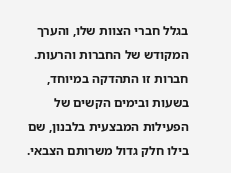בגלל חברי הצוות שלו, והערך המקודש של החברות והרעות. חברות זו התהדקה במיוחד, בשעות ובימים הקשים של הפעילות המבצעית בלבנון, שם בילו חלק גדול משרותם הצבאי.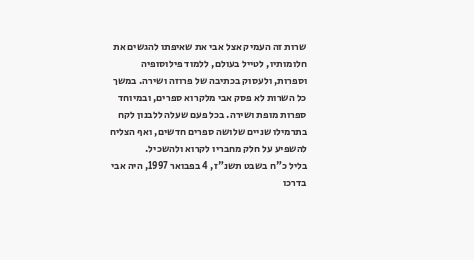שרות זה העמיק אצל אבי את שאיפתו להגשים את חלומותיו, לטייל בעולם, ללמוד פילוסופיה וספרות, ולעסוק בכתיבה של פרוזה ושירה. במשך כל השרות לא פסק אבי מלקרוא ספרים, ובמיוחד ספרות מופת ושירה. בכל פעם שעלה ללבנון לקח בתרמילו שניים שלושה ספרים חדשים, ואף הצליח להשפיע על חלק מחבריו לקרוא ולהשכיל.
בליל כ"ח בשבט תשנ"ז, 4 בפבואר 1997, היה אבי בדרכו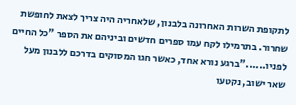לתקופת השרות האחרונה בלבנון, שלאחריה היה צריך לצאת לחופשת שחרור. בתרמילו לקח עמו ספרים חדשים וביניהם את הספר "כל החיים לפניו......"ברגע נורא אחד, כאשר חגו המסוקים בדרכם ללבנון מעל שאר ישוב, נקטעו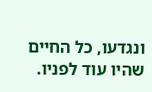ונגדעו, כל החיים שהיו עוד לפניו.